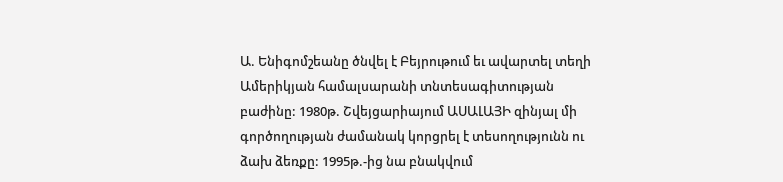Ա. Ենիգոմշեանը ծնվել է Բեյրութում եւ ավարտել տեղի Ամերիկյան համալսարանի տնտեսագիտության բաժինը: 1980թ. Շվեյցարիայում ԱՍԱԼԱՅԻ զինյալ մի գործողության ժամանակ կորցրել է տեսողությունն ու ձախ ձեռքը: 1995թ.-ից նա բնակվում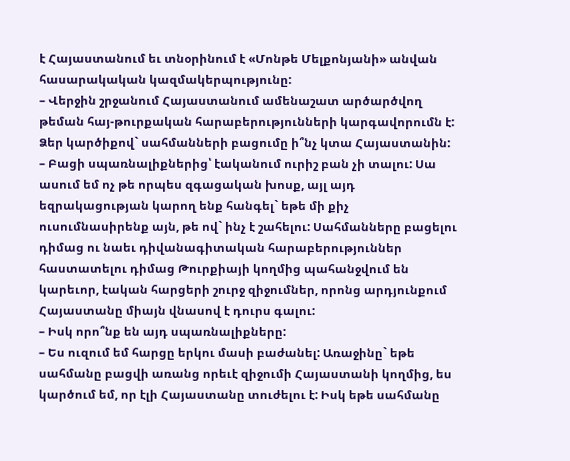է Հայաստանում եւ տնօրինում է «Մոնթե Մելքոնյանի» անվան հասարակական կազմակերպությունը:
– Վերջին շրջանում Հայաստանում ամենաշատ արծարծվող թեման հայ-թուրքական հարաբերությունների կարգավորումն է: Ձեր կարծիքով` սահմանների բացումը ի՞նչ կտա Հայաստանին:
– Բացի սպառնալիքներից՝ էականում ուրիշ բան չի տալու: Սա ասում եմ ոչ թե որպես զգացական խոսք, այլ այդ եզրակացության կարող ենք հանգել` եթե մի քիչ ուսումնասիրենք այն, թե ով` ինչ է շահելու: Սահմանները բացելու դիմաց ու նաեւ դիվանագիտական հարաբերություններ հաստատելու դիմաց Թուրքիայի կողմից պահանջվում են կարեւոր, էական հարցերի շուրջ զիջումներ, որոնց արդյունքում Հայաստանը միայն վնասով է դուրս գալու:
– Իսկ որո՞նք են այդ սպառնալիքները:
– Ես ուզում եմ հարցը երկու մասի բաժանել: Առաջինը` եթե սահմանը բացվի առանց որեւէ զիջումի Հայաստանի կողմից, ես կարծում եմ, որ էլի Հայաստանը տուժելու է: Իսկ եթե սահմանը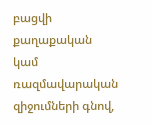բացվի քաղաքական կամ ռազմավարական զիջումների գնով,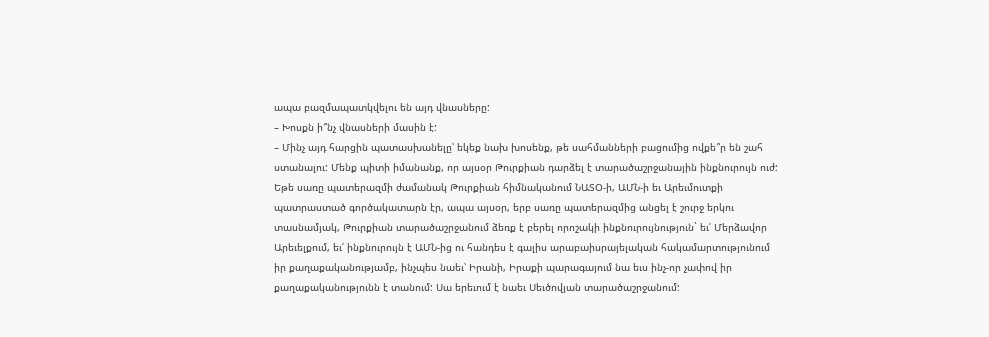ապա բազմապատկվելու են այդ վնասները:
– Խոսքն ի՞նչ վնասների մասին է:
– Մինչ այդ հարցին պատասխանելը՝ եկեք նախ խոսենք, թե սահմանների բացումից ովքե՞ր են շահ ստանալու: Մենք պիտի իմանանք, որ այսօր Թուրքիան դարձել է տարածաշրջանային ինքնուրույն ուժ: Եթե սառը պատերազմի ժամանակ Թուրքիան հիմնականում ՆԱՏՕ-ի, ԱՄՆ-ի եւ Արեւմուտքի պատրաստած գործակատարն էր, ապա այսօր, երբ սառը պատերազմից անցել է շուրջ երկու տասնամյակ, Թուրքիան տարածաշրջանում ձեռք է բերել որոշակի ինքնուրույնություն` եւ՛ Մերձավոր Արեւելքում, եւ՛ ինքնուրույն է ԱՄՆ-ից ու հանդես է գալիս արաբաիսրայելական հակամարտությունում իր քաղաքականությամբ, ինչպես նաեւ՝ Իրանի, Իրաքի պարագայում նա եւս ինչ-որ չափով իր քաղաքականությունն է տանում: Սա երեւում է նաեւ Սեւծովյան տարածաշրջանում: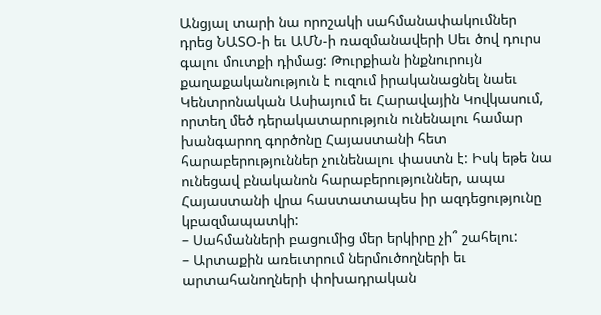Անցյալ տարի նա որոշակի սահմանափակումներ դրեց ՆԱՏՕ-ի եւ ԱՄՆ-ի ռազմանավերի Սեւ ծով դուրս գալու մուտքի դիմաց: Թուրքիան ինքնուրույն քաղաքականություն է ուզում իրականացնել նաեւ Կենտրոնական Ասիայում եւ Հարավային Կովկասում, որտեղ մեծ դերակատարություն ունենալու համար խանգարող գործոնը Հայաստանի հետ հարաբերություններ չունենալու փաստն է: Իսկ եթե նա ունեցավ բնականոն հարաբերություններ, ապա Հայաստանի վրա հաստատապես իր ազդեցությունը կբազմապատկի:
– Սահմանների բացումից մեր երկիրը չի՞ շահելու:
– Արտաքին առեւտրում ներմուծողների եւ արտահանողների փոխադրական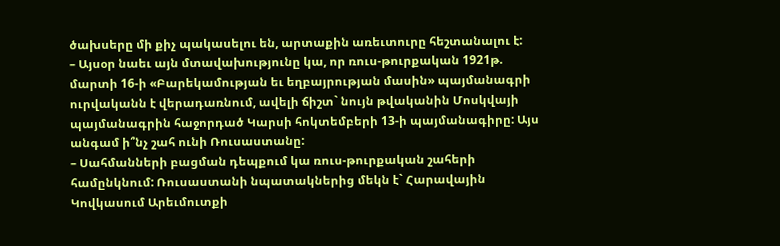ծախսերը մի քիչ պակասելու են, արտաքին առեւտուրը հեշտանալու է:
– Այսօր նաեւ այն մտավախությունը կա, որ ռուս-թուրքական 1921թ. մարտի 16-ի «Բարեկամության եւ եղբայրության մասին» պայմանագրի ուրվականն է վերադառնում, ավելի ճիշտ` նույն թվականին Մոսկվայի պայմանագրին հաջորդած Կարսի հոկտեմբերի 13-ի պայմանագիրը: Այս անգամ ի՞նչ շահ ունի Ռուսաստանը:
– Սահմանների բացման դեպքում կա ռուս-թուրքական շահերի համընկնում: Ռուսաստանի նպատակներից մեկն է` Հարավային Կովկասում Արեւմուտքի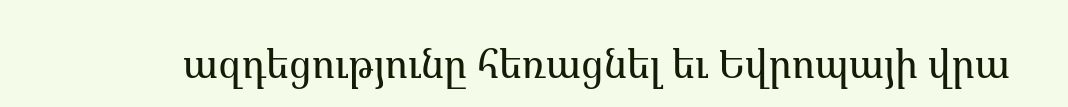ազդեցությունը հեռացնել եւ Եվրոպայի վրա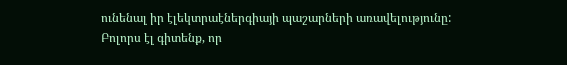ունենալ իր էլեկտրաէներգիայի պաշարների առավելությունը: Բոլորս էլ գիտենք, որ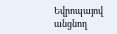Եվրոպայով անցնող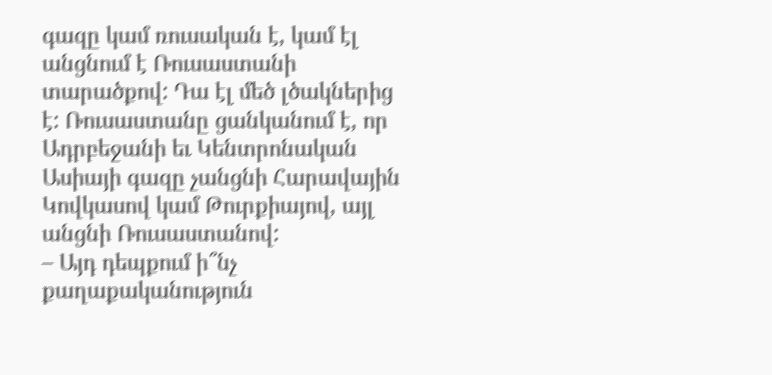գազը կամ ռուսական է, կամ էլ անցնում է Ռուսաստանի տարածքով: Դա էլ մեծ լծակներից է: Ռուսաստանը ցանկանում է, որ Ադրբեջանի եւ Կենտրոնական Ասիայի գազը չանցնի Հարավային Կովկասով կամ Թուրքիայով, այլ անցնի Ռուսաստանով:
– Այդ դեպքում ի՞նչ քաղաքականություն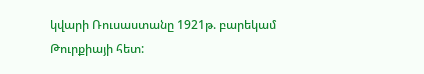կվարի Ռուսաստանը 1921թ. բարեկամ Թուրքիայի հետ: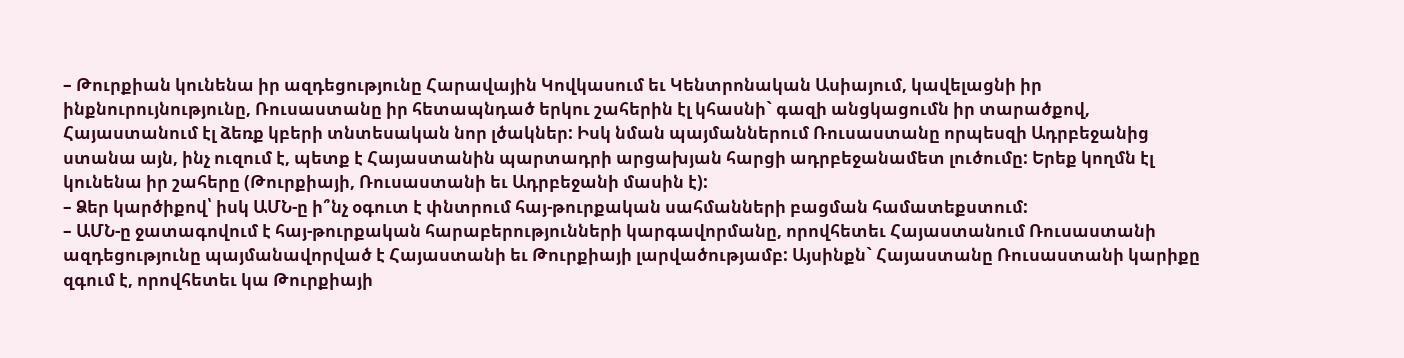– Թուրքիան կունենա իր ազդեցությունը Հարավային Կովկասում եւ Կենտրոնական Ասիայում, կավելացնի իր ինքնուրույնությունը, Ռուսաստանը իր հետապնդած երկու շահերին էլ կհասնի` գազի անցկացումն իր տարածքով, Հայաստանում էլ ձեռք կբերի տնտեսական նոր լծակներ: Իսկ նման պայմաններում Ռուսաստանը որպեսզի Ադրբեջանից ստանա այն, ինչ ուզում է, պետք է Հայաստանին պարտադրի արցախյան հարցի ադրբեջանամետ լուծումը: Երեք կողմն էլ կունենա իր շահերը (Թուրքիայի, Ռուսաստանի եւ Ադրբեջանի մասին է):
– Ձեր կարծիքով՝ իսկ ԱՄՆ-ը ի՞նչ օգուտ է փնտրում հայ-թուրքական սահմանների բացման համատեքստում:
– ԱՄՆ-ը ջատագովում է հայ-թուրքական հարաբերությունների կարգավորմանը, որովհետեւ Հայաստանում Ռուսաստանի ազդեցությունը պայմանավորված է Հայաստանի եւ Թուրքիայի լարվածությամբ: Այսինքն` Հայաստանը Ռուսաստանի կարիքը զգում է, որովհետեւ կա Թուրքիայի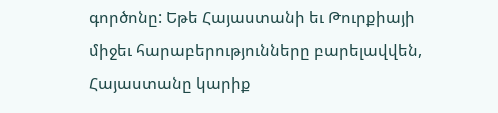գործոնը: Եթե Հայաստանի եւ Թուրքիայի միջեւ հարաբերությունները բարելավվեն, Հայաստանը կարիք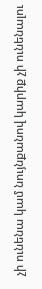չի ունենա կամ նույնքանով կարիք չի ունենալու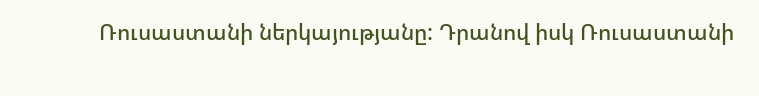Ռուսաստանի ներկայությանը: Դրանով իսկ Ռուսաստանի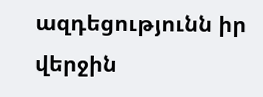ազդեցությունն իր վերջին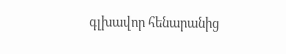գլխավոր հենարանից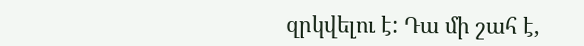զրկվելու է: Դա մի շահ է,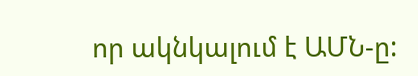որ ակնկալում է ԱՄՆ-ը: